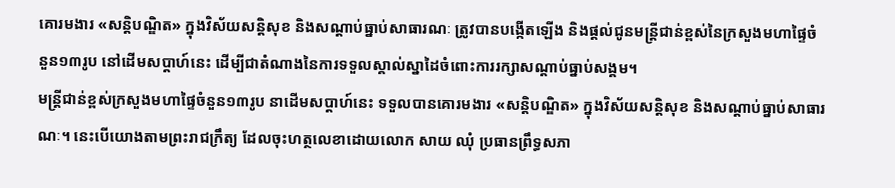គោរមងារ «សន្តិបណ្ឌិត» ក្នុងវិស័យសន្តិសុខ និងសណ្ដាប់ធ្នាប់សាធារណៈ ត្រូវបានបង្កើតឡើង និងផ្ដល់ជូនមន្ត្រីជាន់ខ្ពស់នៃក្រសួងមហាផ្ទៃចំនួន១៣រូប នៅដើមសប្ដាហ៍នេះ ដើម្បីជាតំណាងនៃការទទួលស្គាល់ស្នាដៃចំពោះការរក្សាសណ្ដាប់ធ្នាប់សង្គម។
មន្ត្រីជាន់ខ្ពស់ក្រសួងមហាផ្ទៃចំនួន១៣រូប នាដើមសប្ដាហ៍នេះ ទទួលបានគោរមងារ «សន្តិបណ្ឌិត» ក្នុងវិស័យសន្តិសុខ និងសណ្ដាប់ធ្នាប់សាធារណៈ។ នេះបើយោងតាមព្រះរាជក្រឹត្យ ដែលចុះហត្ថលេខាដោយលោក សាយ ឈុំ ប្រធានព្រឹទ្ធសភា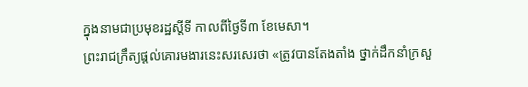ក្នុងនាមជាប្រមុខរដ្ឋស្ដីទី កាលពីថ្ងៃទី៣ ខែមេសា។
ព្រះរាជក្រឹត្យផ្ដល់គោរមងារនេះសរសេរថា «ត្រូវបានតែងតាំង ថ្នាក់ដឹកនាំក្រសួ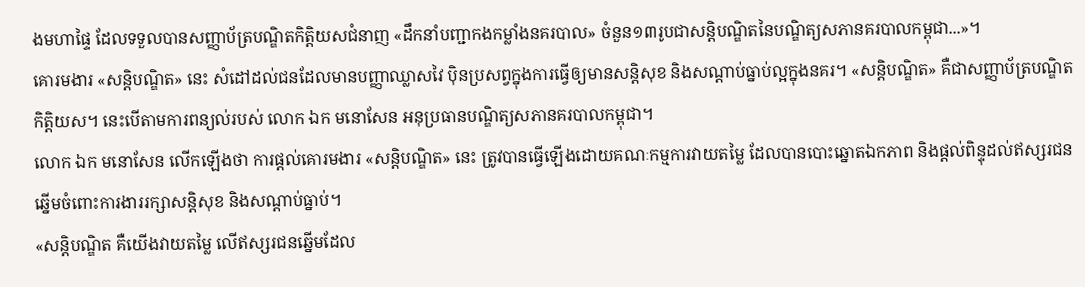ងមហាផ្ទៃ ដែលទទួលបានសញ្ញាប័ត្របណ្ឌិតកិត្តិយសជំនាញ «ដឹកនាំបញ្ជាកងកម្លាំងនគរបាល» ចំនួន១៣រូបជាសន្តិបណ្ឌិតនៃបណ្ឌិត្យសភានគរបាលកម្ពុជា...»។
គោរមងារ «សន្តិបណ្ឌិត» នេះ សំដៅដល់ជនដែលមានបញ្ញាឈ្លាសវៃ ប៉ិនប្រសព្វក្នុងការធ្វើឲ្យមានសន្តិសុខ និងសណ្ដាប់ធ្នាប់ល្អក្នុងនគរ។ «សន្តិបណ្ឌិត» គឺជាសញ្ញាប័ត្របណ្ឌិតកិត្តិយស។ នេះបើតាមការពន្យល់របស់ លោក ឯក មនោសែន អនុប្រធានបណ្ឌិត្យសភានគរបាលកម្ពុជា។
លោក ឯក មនោសែន លើកឡើងថា ការផ្ដល់គោរមងារ «សន្តិបណ្ឌិត» នេះ ត្រូវបានធ្វើឡើងដោយគណៈកម្មការវាយតម្លៃ ដែលបានបោះឆ្នោតឯកភាព និងផ្ដល់ពិន្ទុដល់ឥស្សរជនឆ្នើមចំពោះការងាររក្សាសន្តិសុខ និងសណ្ដាប់ធ្នាប់។
«សន្តិបណ្ឌិត គឺយើងវាយតម្លៃ លើឥស្សរជនឆ្នើមដែល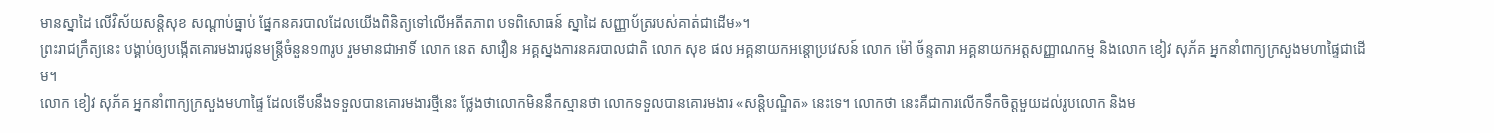មានស្នាដៃ លើវិស័យសន្តិសុខ សណ្ដាប់ធ្នាប់ ផ្នែកនគរបាលដែលយើងពិនិត្យទៅលើអតីតភាព បទពិសោធន៍ ស្នាដៃ សញ្ញាប័ត្ររបស់គាត់ជាដើម»។
ព្រះរាជក្រឹត្យនេះ បង្គាប់ឲ្យបង្កើតគោរមងារជូនមន្ត្រីចំនួន១៣រូប រួមមានជាអាទិ៍ លោក នេត សាវឿន អគ្គស្នងការនគរបាលជាតិ លោក សុខ ផល អគ្គនាយកអន្តោប្រវេសន៍ លោក ម៉ៅ ច័ន្ទតារា អគ្គនាយកអត្តសញ្ញាណកម្ម និងលោក ខៀវ សុភ័គ អ្នកនាំពាក្យក្រសួងមហាផ្ទៃជាដើម។
លោក ខៀវ សុភ័គ អ្នកនាំពាក្យក្រសួងមហាផ្ទៃ ដែលទើបនឹងទទួលបានគោរមងារថ្មីនេះ ថ្លែងថាលោកមិននឹកស្មានថា លោកទទួលបានគោរមងារ «សន្តិបណ្ឌិត» នេះទេ។ លោកថា នេះគឺជាការលើកទឹកចិត្តមួយដល់រូបលោក និងម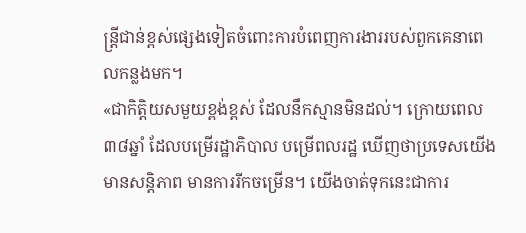ន្ត្រីជាន់ខ្ពស់ផ្សេងទៀតចំពោះការបំពេញការងាររបស់ពួកគេនាពេលកន្លងមក។
«ជាកិត្តិយសមួយខ្ពង់ខ្ពស់ ដែលនឹកស្មានមិនដល់។ ក្រោយពេល៣៨ឆ្នាំ ដែលបម្រើរដ្ឋាភិបាល បម្រើពលរដ្ឋ ឃើញថាប្រទេសយើងមានសន្តិភាព មានការរីកចម្រើន។ យើងចាត់ទុកនេះជាការ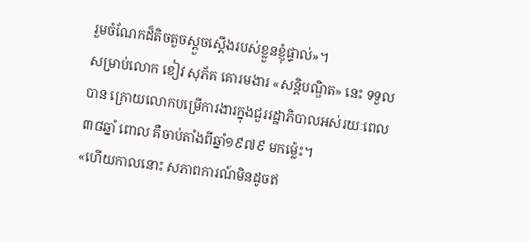រួមចំណែកដ៏តិចតួចស្ដួចស្ដើងរបស់ខ្លួនខ្ញុំផ្ទាល់»។
សម្រាប់លោក ខៀវ សុភ័គ គោរមងារ «សន្តិបណ្ឌិត» នេះ ទទួលបាន ក្រោយលោកបម្រើការងារក្នុងជួររដ្ឋាភិបាលអស់រយៈពេល៣៨ឆ្នាំ ពោល គឺចាប់តាំងពីឆ្នាំ១៩៧៩ មកម្ល៉េះ។
«ហើយកាលនោះ សភាពការណ៍មិនដូចឥ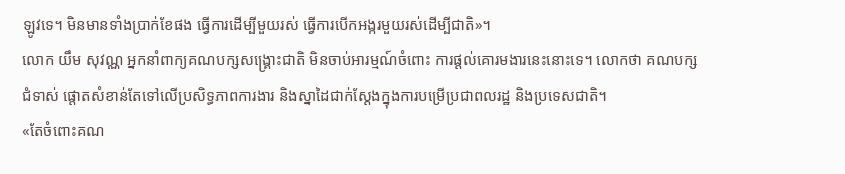ឡូវទេ។ មិនមានទាំងប្រាក់ខែផង ធ្វើការដើម្បីមួយរស់ ធ្វើការបើកអង្ករមួយរស់ដើម្បីជាតិ»។
លោក យឹម សុវណ្ណ អ្នកនាំពាក្យគណបក្សសង្គ្រោះជាតិ មិនចាប់អារម្មណ៍ចំពោះ ការផ្ដល់គោរមងារនេះនោះទេ។ លោកថា គណបក្សជំទាស់ ផ្ដោតសំខាន់តែទៅលើប្រសិទ្ធភាពការងារ និងស្នាដៃជាក់ស្ដែងក្នុងការបម្រើប្រជាពលរដ្ឋ និងប្រទេសជាតិ។
«តែចំពោះគណ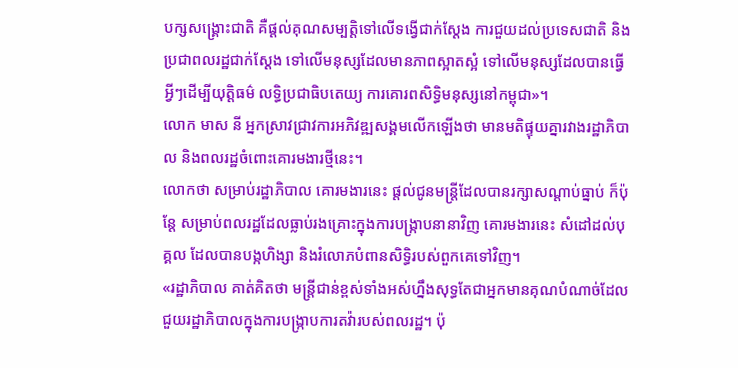បក្សសង្គ្រោះជាតិ គឺផ្ដល់គុណសម្បត្តិទៅលើទង្វើជាក់ស្ដែង ការជួយដល់ប្រទេសជាតិ និងប្រជាពលរដ្ឋជាក់ស្ដែង ទៅលើមនុស្សដែលមានភាពស្អាតស្អំ ទៅលើមនុស្សដែលបានធ្វើអ្វីៗដើម្បីយុត្តិធម៌ លទ្ធិប្រជាធិបតេយ្យ ការគោរពសិទ្ធិមនុស្សនៅកម្ពុជា»។
លោក មាស នី អ្នកស្រាវជ្រាវការអភិវឌ្ឍសង្គមលើកឡើងថា មានមតិផ្ទុយគ្នារវាងរដ្ឋាភិបាល និងពលរដ្ឋចំពោះគោរមងារថ្មីនេះ។
លោកថា សម្រាប់រដ្ឋាភិបាល គោរមងារនេះ ផ្ដល់ជូនមន្ត្រីដែលបានរក្សាសណ្ដាប់ធ្នាប់ ក៏ប៉ុន្តែ សម្រាប់ពលរដ្ឋដែលធ្លាប់រងគ្រោះក្នុងការបង្ក្រាបនានាវិញ គោរមងារនេះ សំដៅដល់បុគ្គល ដែលបានបង្កហិង្សា និងរំលោភបំពានសិទ្ធិរបស់ពួកគេទៅវិញ។
«រដ្ឋាភិបាល គាត់គិតថា មន្ត្រីជាន់ខ្ពស់ទាំងអស់ហ្នឹងសុទ្ធតែជាអ្នកមានគុណបំណាច់ដែលជួយរដ្ឋាភិបាលក្នុងការបង្ក្រាបការតវ៉ារបស់ពលរដ្ឋ។ ប៉ុ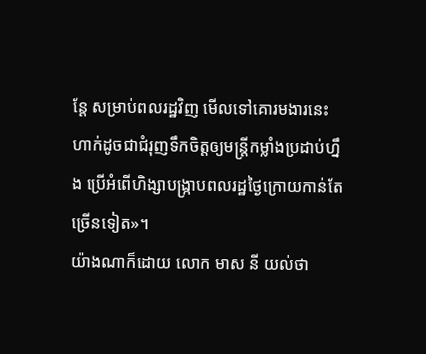ន្តែ សម្រាប់ពលរដ្ឋវិញ មើលទៅគោរមងារនេះ ហាក់ដូចជាជំរុញទឹកចិត្តឲ្យមន្ត្រីកម្លាំងប្រដាប់ហ្នឹង ប្រើអំពើហិង្សាបង្ក្រាបពលរដ្ឋថ្ងៃក្រោយកាន់តែច្រើនទៀត»។
យ៉ាងណាក៏ដោយ លោក មាស នី យល់ថា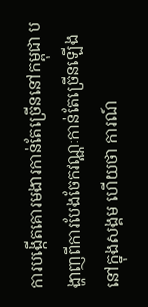ការបង្កើតគោរមងារកាន់តែច្រើននៅកម្ពុជា បង្ហាញពីការបែងចែកវណ្ណៈកាន់តែច្រើនឡើងនៅក្នុងសង្គម ហើយថា ការណ៍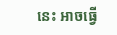នេះ អាចធ្វើ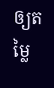ឲ្យតម្លៃ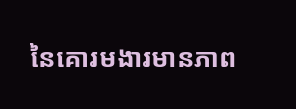នៃគោរមងារមានភាព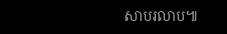សាបរលាប៕